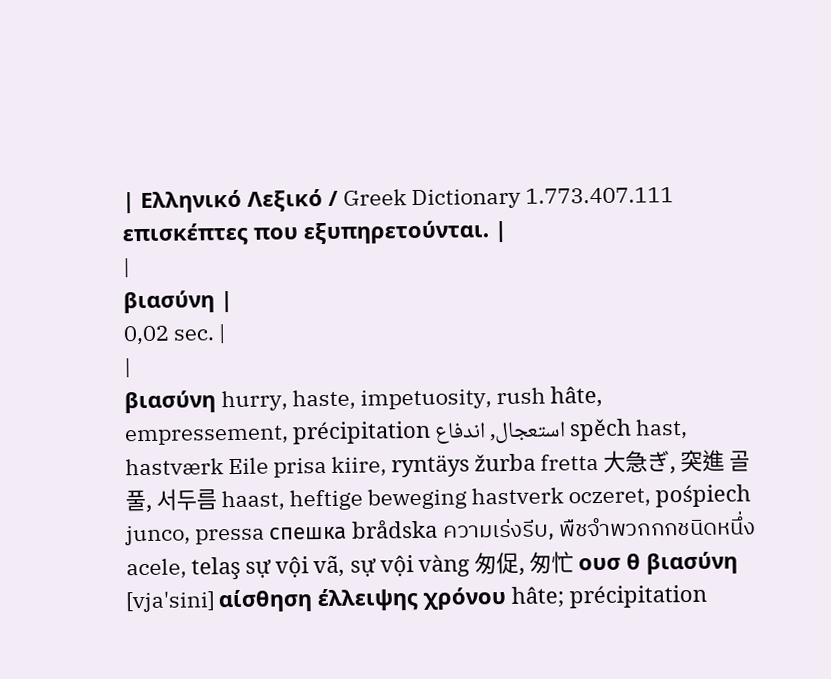| Ελληνικό Λεξικό / Greek Dictionary 1.773.407.111 επισκέπτες που εξυπηρετούνται. |
|
βιασύνη |
0,02 sec. |
|
βιασύνη hurry, haste, impetuosity, rush hâte, empressement, précipitation استعجال, اندفاع spěch hast, hastværk Eile prisa kiire, ryntäys žurba fretta 大急ぎ, 突進 골풀, 서두름 haast, heftige beweging hastverk oczeret, pośpiech junco, pressa спешка brådska ความเร่งรีบ, พืชจำพวกกกชนิดหนึ่ง acele, telaş sự vội vã, sự vội vàng 匆促, 匆忙 ουσ θ βιασύνη [vja'sini] αίσθηση έλλειψης χρόνου hâte; précipitation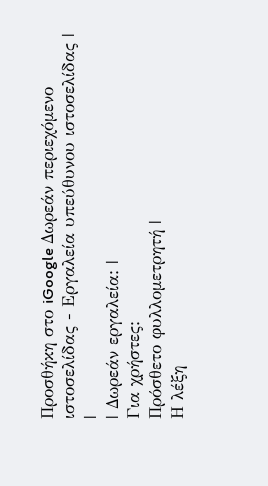Προσθήκη στο iGoogle Δωρεάν περιεχόμενο ιστοσελίδας - Εργαλεία υπεύθυνου ιστοσελίδας |
|
| Δωρεάν εργαλεία: |
Για χρήστες:
Πρόσθετο φυλλομετρητή |
Η λέξη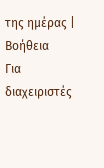της ημέρας |
Βοήθεια
Για διαχειριστές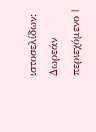ιστοσελίδων: Δωρεάν περιεχόμενο |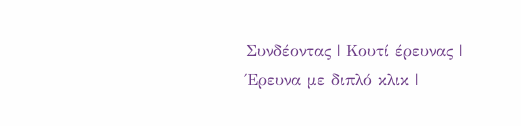Συνδέοντας | Κουτί έρευνας | Έρευνα με διπλό κλικ |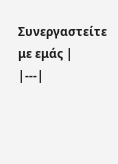Συνεργαστείτε με εμάς |
|---|